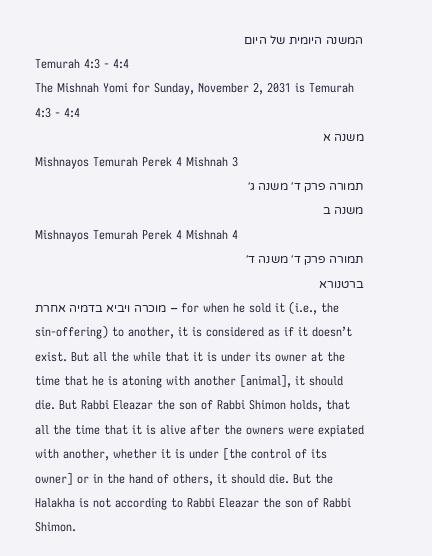המשנה היומית של היום
Temurah 4:3 - 4:4
The Mishnah Yomi for Sunday, November 2, 2031 is Temurah 4:3 - 4:4
משנה א
Mishnayos Temurah Perek 4 Mishnah 3
תמורה פרק ד׳ משנה ג׳
משנה ב
Mishnayos Temurah Perek 4 Mishnah 4
תמורה פרק ד׳ משנה ד׳
ברטנורא
מוכרה ויביא בדמיה אחרת – for when he sold it (i.e., the sin-offering) to another, it is considered as if it doesn’t exist. But all the while that it is under its owner at the time that he is atoning with another [animal], it should die. But Rabbi Eleazar the son of Rabbi Shimon holds, that all the time that it is alive after the owners were expiated with another, whether it is under [the control of its owner] or in the hand of others, it should die. But the Halakha is not according to Rabbi Eleazar the son of Rabbi Shimon.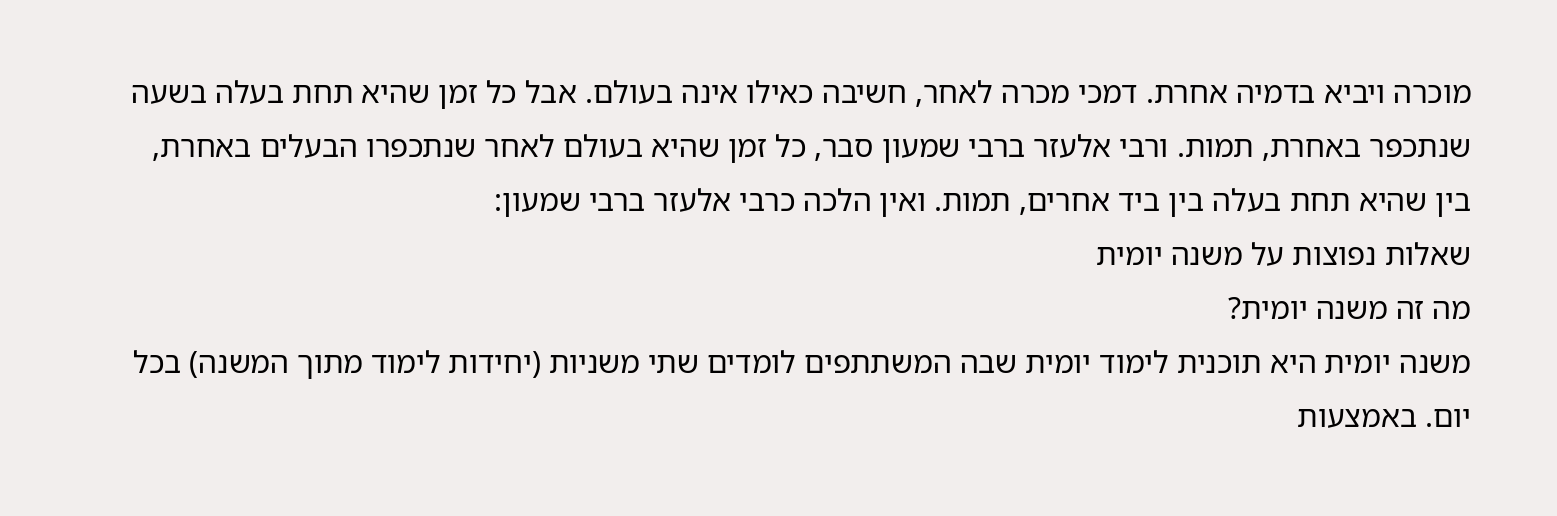מוכרה ויביא בדמיה אחרת. דמכי מכרה לאחר, חשיבה כאילו אינה בעולם. אבל כל זמן שהיא תחת בעלה בשעה שנתכפר באחרת, תמות. ורבי אלעזר ברבי שמעון סבר, כל זמן שהיא בעולם לאחר שנתכפרו הבעלים באחרת, בין שהיא תחת בעלה בין ביד אחרים, תמות. ואין הלכה כרבי אלעזר ברבי שמעון:
שאלות נפוצות על משנה יומית
מה זה משנה יומית?
משנה יומית היא תוכנית לימוד יומית שבה המשתתפים לומדים שתי משניות (יחידות לימוד מתוך המשנה) בכל יום. באמצעות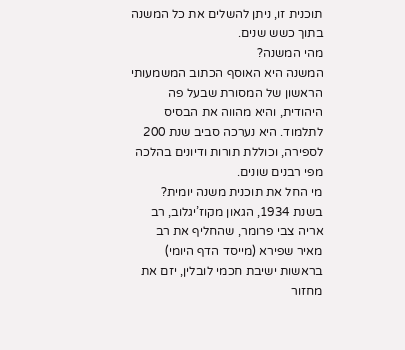תוכנית זו, ניתן להשלים את כל המשנה בתוך כשש שנים.
מהי המשנה?
המשנה היא האוסף הכתוב המשמעותי הראשון של המסורת שבעל פה היהודית, והיא מהווה את הבסיס לתלמוד. היא נערכה סביב שנת 200 לספירה, וכוללת תורות ודיונים בהלכה מפי רבנים שונים.
מי החל את תוכנית משנה יומית?
בשנת 1934, הגאון מקוז’יגלוב, רב אריה צבי פרומר, שהחליף את רב מאיר שפירא (מייסד הדף היומי) בראשות ישיבת חכמי לובלין, יזם את מחזור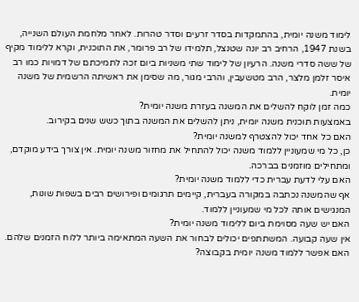לימוד משנה יומית, בהתמקדות בסדר זרעים וסדר טהרות. לאחר מלחמת העולם השנייה, בשנת 1947, הרחיב רב יונה שטנצל, תלמידו של רב פרומר, את התוכנית, וקרא ללימוד מקיף של ששה סדרי משנה. הרעיון של לימוד שתי משניות ביום זכה לתמיכתם של דמויות כמו רב איסר זלמן מלצר, הרב מטשעבין, והרבי מגור, מה שסימן את ראשיתה הרשמית של משנה יומית.
כמה זמן לוקח להשלים את המשנה בעזרת משנה יומית?
באמצעות תוכנית משנה יומית, ניתן להשלים את המשנה בתוך כשש שנים בקירוב.
האם כל אחד יכול להצטרף למשנה יומית?
כן, כל מי שמעוניין ללמוד משנה יכול להתחיל את מחזור משנה יומית. אין צורך בידע מוקדם, ומתחילים מוזמנים בברכה.
האם עלי לדעת עברית כדי ללמוד משנה יומית?
אף שהמשנה נכתבה במקורה בעברית, קיימים תרגומים ופירושים רבים בשפות שונות, המנגישים אותה לכל מי שמעוניין ללמוד.
האם יש שעה מסוימת ביום ללימוד משנה יומית?
אין שעה קבועה. המשתתפים יכולים לבחור את השעה המתאימה ביותר ללוח הזמנים שלהם.
האם אפשר ללמוד משנה יומית בקבוצה?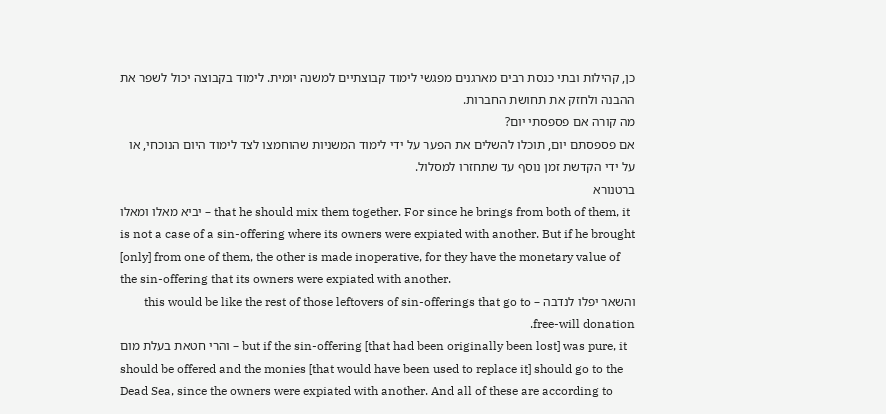כן, קהילות ובתי כנסת רבים מארגנים מפגשי לימוד קבוצתיים למשנה יומית. לימוד בקבוצה יכול לשפר את ההבנה ולחזק את תחושת החברות.
מה קורה אם פספסתי יום?
אם פספסתם יום, תוכלו להשלים את הפער על ידי לימוד המשניות שהוחמצו לצד לימוד היום הנוכחי, או על ידי הקדשת זמן נוסף עד שתחזרו למסלול.
ברטנורא
יביא מאלו ומאלו – that he should mix them together. For since he brings from both of them, it is not a case of a sin-offering where its owners were expiated with another. But if he brought [only] from one of them, the other is made inoperative, for they have the monetary value of the sin-offering that its owners were expiated with another.
והשאר יפלו לנדבה – this would be like the rest of those leftovers of sin-offerings that go to free-will donation.
והרי חטאת בעלת מום – but if the sin-offering [that had been originally been lost] was pure, it should be offered and the monies [that would have been used to replace it] should go to the Dead Sea, since the owners were expiated with another. And all of these are according to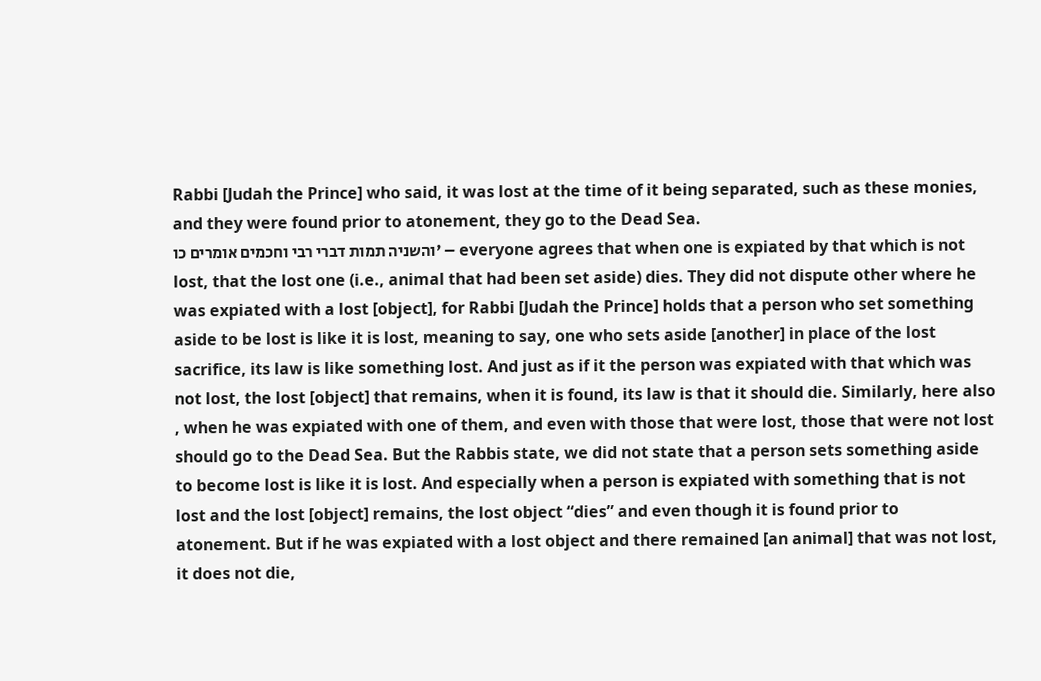Rabbi [Judah the Prince] who said, it was lost at the time of it being separated, such as these monies, and they were found prior to atonement, they go to the Dead Sea.
והשניה תמות דברי רבי וחכמים אומרים כו' – everyone agrees that when one is expiated by that which is not lost, that the lost one (i.e., animal that had been set aside) dies. They did not dispute other where he was expiated with a lost [object], for Rabbi [Judah the Prince] holds that a person who set something aside to be lost is like it is lost, meaning to say, one who sets aside [another] in place of the lost sacrifice, its law is like something lost. And just as if it the person was expiated with that which was not lost, the lost [object] that remains, when it is found, its law is that it should die. Similarly, here also , when he was expiated with one of them, and even with those that were lost, those that were not lost should go to the Dead Sea. But the Rabbis state, we did not state that a person sets something aside to become lost is like it is lost. And especially when a person is expiated with something that is not lost and the lost [object] remains, the lost object “dies” and even though it is found prior to atonement. But if he was expiated with a lost object and there remained [an animal] that was not lost, it does not die,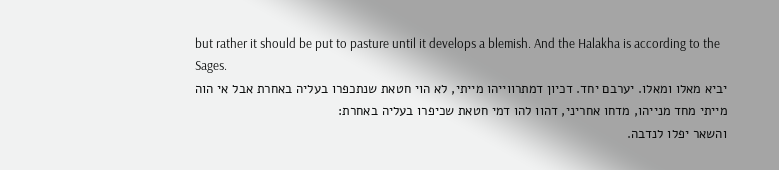but rather it should be put to pasture until it develops a blemish. And the Halakha is according to the Sages.
יביא מאלו ומאלו. יערבם יחד. דכיון דמתרווייהו מייתי, לא הוי חטאת שנתכפרו בעליה באחרת אבל אי הוה מייתי מחד מנייהו, מדחו אחריני, דהוו להו דמי חטאת שכיפרו בעליה באחרת:
והשאר יפלו לנדבה.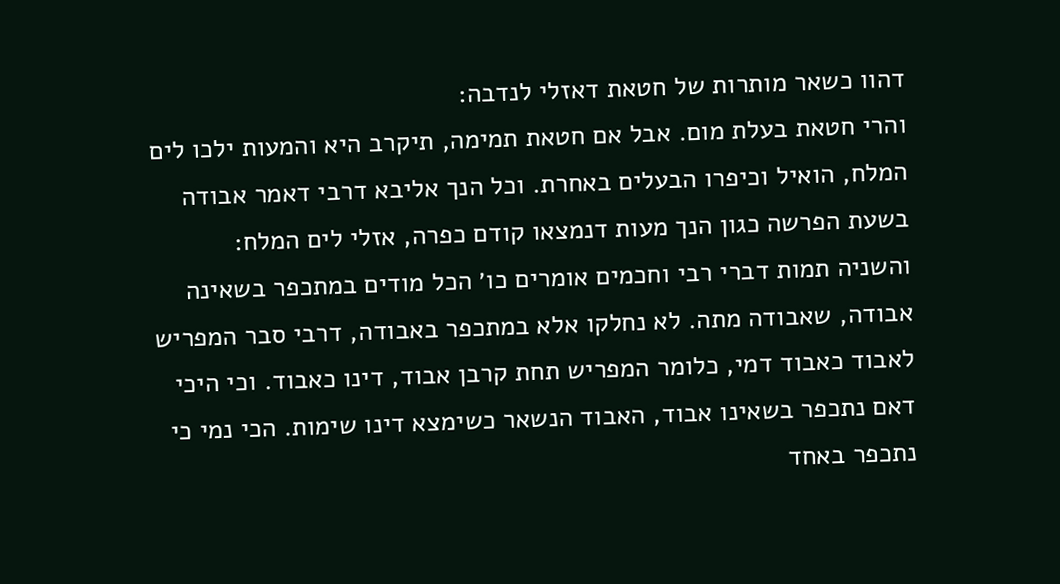דהוו כשאר מותרות של חטאת דאזלי לנדבה:
והרי חטאת בעלת מום. אבל אם חטאת תמימה, תיקרב היא והמעות ילכו לים המלח, הואיל וכיפרו הבעלים באחרת. וכל הנך אליבא דרבי דאמר אבודה בשעת הפרשה כגון הנך מעות דנמצאו קודם כפרה, אזלי לים המלח:
והשניה תמות דברי רבי וחכמים אומרים כו׳ הכל מודים במתכפר בשאינה אבודה, שאבודה מתה. לא נחלקו אלא במתכפר באבודה, דרבי סבר המפריש לאבוד כאבוד דמי, כלומר המפריש תחת קרבן אבוד, דינו כאבוד. וכי היכי דאם נתכפר בשאינו אבוד, האבוד הנשאר כשימצא דינו שימות. הכי נמי כי נתכפר באחד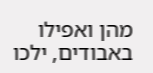מהן ואפילו באבודים, ילכו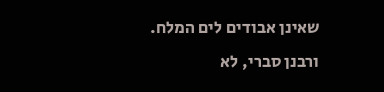שאינן אבודים לים המלח. ורבנן סברי, לא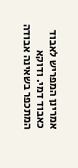אמרינן המפריש לאבוד כאבוד דמי. ודוקא המתכפר בשאינה אבודה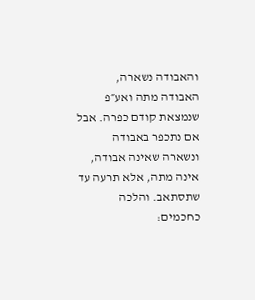והאבודה נשארה, האבודה מתה ואע״פ שנמצאת קודם כפרה. אבל אם נתכפר באבודה ונשארה שאינה אבודה, אינה מתה, אלא תרעה עד שתסתאב. והלכה כחכמים: